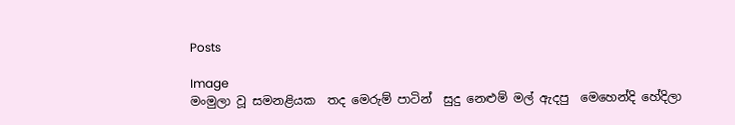Posts

Image
මංමුලා වූ සමනළියක  තද මෙරුම් පාටින්  සුදු නෙළුම් මල් ඇදපු  මෙහෙන්දි හේදිලා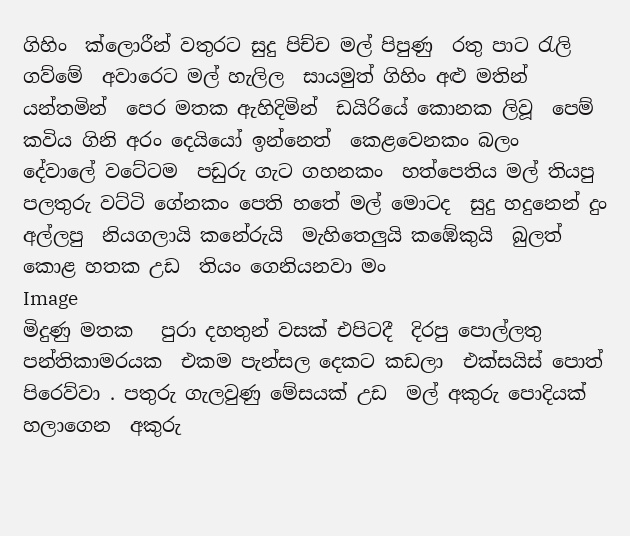ගිහිං  ක්ලොරීන් වතුරට සුදු පිච්ච මල් පිපුණු  රතු පාට රැලි ගව්මේ  අවාරෙට මල් හැලිල  සායමුත් ගිහිං අළු මතින් යන්තමින්  පෙර මතක ඇහිදිමින්  ඩයිරියේ කොනක ලිවූ  පෙම් කවිය ගිනි අරං දෙයියෝ ඉන්නෙත්  කෙළවෙනකං බලං  දේවාලේ වටේටම  පඩුරු ගැට ගහනකං  හත්පෙතිය මල් තියපු  පලතුරු වට්ටි ගේනකං පෙති හතේ මල් මොටද  සුදු හදුනෙන් දුං අල්ලපු  නියගලායි කනේරුයි  මැහිතෙලුයි කඹේකුයි  බුලත් කොළ හතක උඩ  තියං ගෙනියනවා මං
Image
මිදුණු මතක   පුරා දහතුන් වසක් එපිටදී  දිරපු පොල්ලතු පන්තිකාමරයක  එකම පැන්සල දෙකට කඩලා  එක්සයිස් පොත් පිරෙව්වා . පතුරු ගැලවුණු මේසයක් උඩ  මල් අකුරු පොදියක් හලාගෙන  අකුරු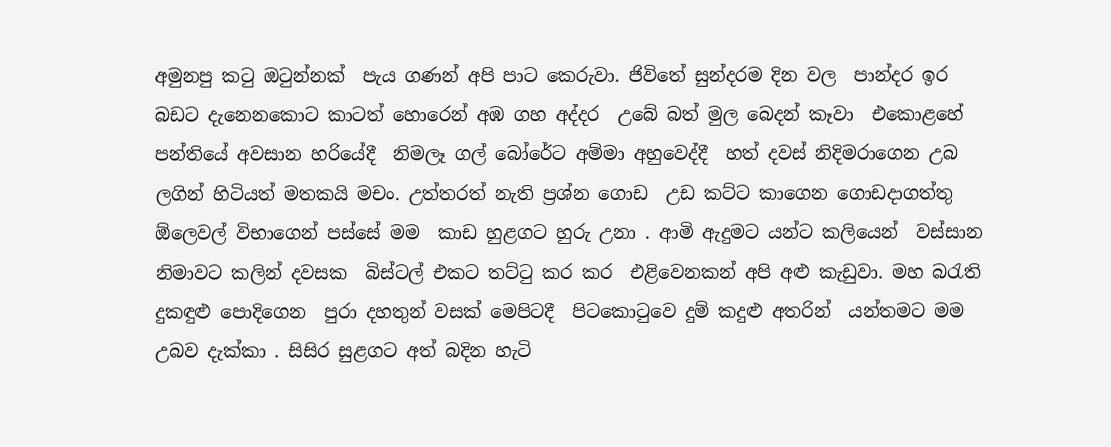අමුනපු කටු ඔටුන්නක්  පැය ගණන් අපි පාට කෙරුවා. ජිවිතේ සුන්දරම දින වල  පාන්දර ඉර බඩට දැනෙනකොට කාටත් හොරෙන් අඹ ගහ අද්දර  උබේ බත් මුල බෙදන් කෑවා  එකොළහේ පන්තියේ අවසාන හරියේදී  නිමලෑ ගල් බෝරේට අම්මා අහුවෙද්දී  හත් දවස් නිදිමරාගෙන උබ  ලගින් හිටියත් මතකයි මචං. උත්තරත් නැති ප්‍රශ්න ගොඩ  උඩ කට්ට කාගෙන ගොඩදාගත්තු  ඕලෙවල් විභාගෙන් පස්සේ මම  කාඩ හුළගට හුරු උනා . ආමි ඇදුමට යන්ට කලියෙන්  වස්සාන නිමාවට කලින් දවසක  බිස්ටල් එකට තට්ටු කර කර  එළිවෙනකන් අපි අළු කැඩුවා. මහ බරැති දුකඳුළු පොදිගෙන  පුරා දහතුන් වසක් මෙපිටදී  පිටකොටුවෙ දුම් කදුළු අතරින්  යන්තමට මම උබව දැක්කා . සිසිර සුළගට අත් බදින හැටි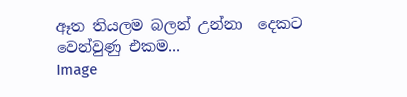ඈත තියලම බලන් උන්නා  දෙකට වෙන්වුණු එකම...
Image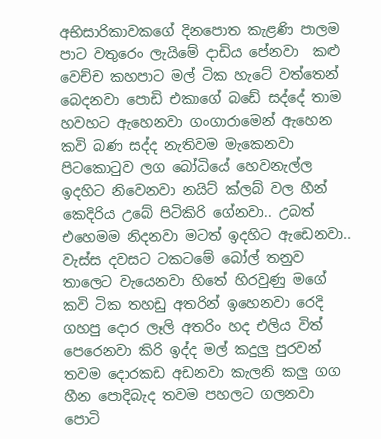අභිසාරිකාවකගේ දිනපොත කැළණි පාලම පාට වතුරෙං ලැයිමේ දාඩිය පේනවා  කළු වෙච්ච කහපාට මල් ටික හැටේ වත්තෙන් බෙදනවා පොඩි එකාගේ බඩේ සද්දේ තාම හවහට ඇහෙනවා ගංගාරාමෙන් ඇහෙන කවි බණ සද්ද නැතිවම මැකෙනවා පිටකොටුව ලග බෝධියේ හෙවනැල්ල ඉදහිට නිවෙනවා නයිට් ක්ලබ් වල හීන් කෙදිරිය උබේ පිටිකිරි ගේනවා.. උබත් එහෙමම නිදනවා මටත් ඉදහිට ඇඩෙනවා.. වැස්ස දවසට ටකටමේ බෝල් තනුව තාලෙට වැයෙනවා හිතේ හිරවුණු මගේ කවි ටික තහඩු අතරින් ඉහෙනවා රෙදි ගහපු දොර ලෑලි අතරිං හද එලිය විත් පෙරෙනවා කිරි ඉද්ද මල් කදුලු පුරවන් තවම දොරකඩ අඩනවා කැලනි කලු ගග හීන පොදිබැද තවම පහලට ගලනවා පොටි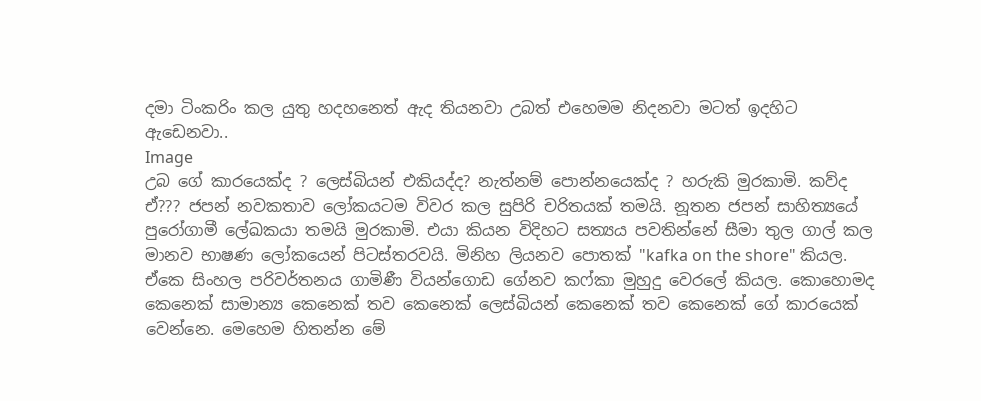දමා ටිංකරිං කල යුතු හදහනෙත් ඇද තියනවා උබත් එහෙමම නිදනවා මටත් ඉදහිට ඇඩෙනවා..
Image
උබ ගේ කාරයෙක්ද ? ලෙස්බියන් එකියද්ද? නැත්නම් පොන්නයෙක්ද ? හරුකි මුරකාමි. කව්ද ඒ??? ජපන් නවකතාව ලෝකයටම විවර කල සුපිරි චරිතයක් තමයි. නූතන ජපන් සාහිත්‍යයේ පුරෝගාමී ලේඛකයා තමයි මුරකාමි. එයා කියන විදිහට සත්‍යය පවතින්නේ සීමා තුල ගාල් කල මානව භාෂණ ලෝකයෙන් පිටස්තරවයි. මිනිහ ලියනව පොතක් "kafka on the shore" කියල. ඒකෙ සිංහල පරිවර්තනය ගාමිණී වියන්ගොඩ ගේනව කෆ්කා මුහුදු වෙරලේ කියල. කොහොමද කෙනෙක් සාමාන්‍ය කෙනෙක් තව කෙනෙක් ලෙස්බියන් කෙනෙක් තව කෙනෙක් ගේ කාරයෙක් වෙන්නෙ. මෙහෙම හිතන්න මේ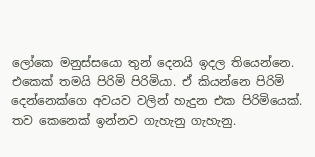ලෝකෙ මනුස්සයො තුන් දෙනයි ඉදල තියෙන්නෙ. එකෙක් තමයි පිරිමි පිරිමියා. ඒ කියන්නෙ පිරිමි දෙන්නෙක්ගෙ අවයව වලින් හැදුන එක පිරිමියෙක්. තව කෙනෙක් ඉන්නව ගැහැනු ගැහැනු.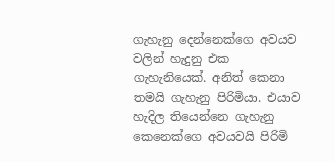ගැහැනු දෙන්නෙක්ගෙ අවයව වලින් හැදුනු එක ගැහැනියෙක්. අනිත් කෙනා තමයි ගැහැනු පිරිමියා. එයාව හැදිල තියෙන්නෙ ගැහැනු කෙනෙක්ගෙ අවයවයි පිරිමි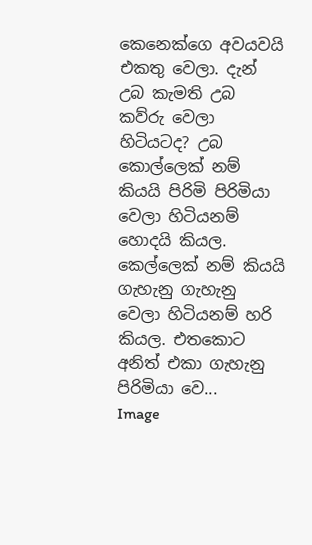කෙනෙක්ගෙ අවයවයි එකතු වෙලා. දැන් උබ කැමති උබ කව්රු වෙලා හිටියටද? උබ කොල්ලෙක් නම් කියයි පිරිමි පිරිමියා වෙලා හිටියනම් හොදයි කියල. කෙල්ලෙක් නම් කියයි ගැහැනු ගැහැනු වෙලා හිටියනම් හරි කියල. එතකොට අනිත් එකා ගැහැනු පිරිමියා වෙ...
Image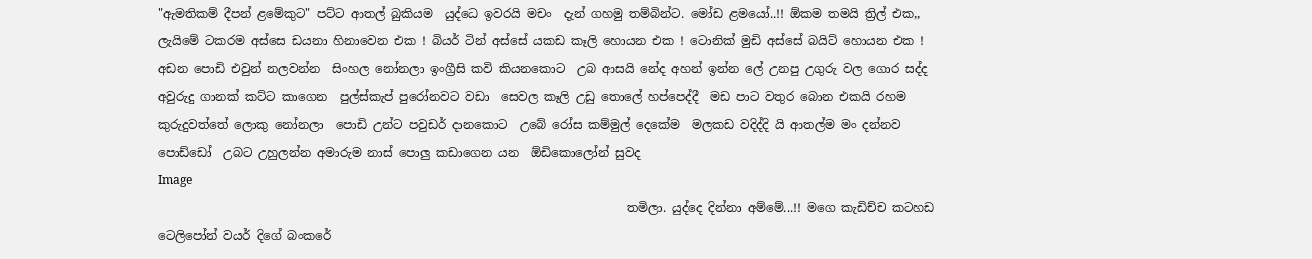"ඇමතිකම් දීපන් ළමේකුට" පට්ට ආතල් බුකියම  යුද්ධෙ ඉවරයි මචං  දැන් ගහමු තම්බින්ට. මෝඩ ළමයෝ..!! ඕකම තමයි ත්‍රිල් එක,, ලැයිමේ ටකරම අස්සෙ ඩයනා හිනාවෙන එක ! බියර් ටින් අස්සේ යකඩ කෑලි හොයන එක ! ටොනික් මුඩි අස්සේ බයිට් හොයන එක ! අඩන පොඩි එවුන් නලවන්න  සිංහල නෝනලා ඉංග්‍රීසි කවි කියනකොට  උබ ආසයි නේද අහන් ඉන්න ලේ උනපු උගුරු වල ගොර සද්ද  අවුරුදු ගානක් කට්ට කාගෙන  පුල්ස්කැප් පුරෝනවට වඩා  සෙවල කෑලි උඩු තොලේ හප්පෙද්දී  මඩ පාට වතුර බොන එකයි රහම කුරුදුවත්තේ ලොකු නෝනලා  පොඩි උන්ට පවුඩර් දානකොට  උබේ රෝස කම්මුල් දෙකේම  මලකඩ වදිද්දි යි ආතල්ම මං දන්නව පොඩ්ඩෝ  උබට උහුලන්න අමාරුම නාස් පොලු කඩාගෙන යන  ඕඩිකොලෝන් සුවද
Image
                                                                              තමිලා. යුද්දෙ දින්නා අම්මේ...!! මගෙ කැඩිච්ච කටහඩ ටෙලිපෝන් වයර් දිගේ බංකරේ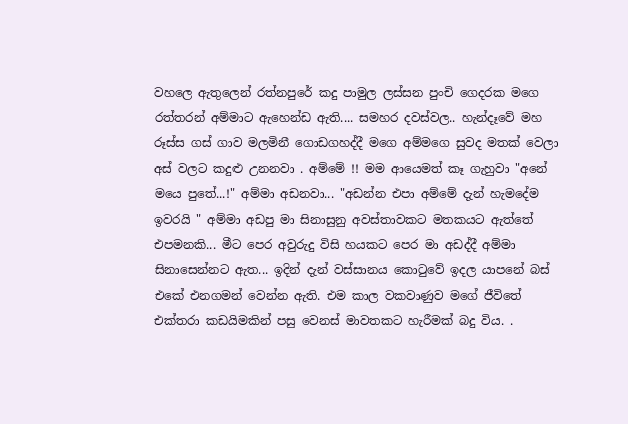වහලෙ ඇතුලෙන් රත්නපුරේ කදු පාමුල ලස්සන පුංචි ගෙදරක මගෙ රත්තරන් අම්මාට ඇහෙන්ඩ ඇති.... සමහර දවස්වල.. හැන්දෑවේ මහ රූස්ස ගස් ගාව මලමිනී ගොඩගහද්දී මගෙ අම්මගෙ සුවද මතක් වෙලා අස් වලට කදුළු උනනවා . අම්මේ !! මම ආයෙමත් කෑ ගැහුවා "අනේ මයෙ පුතේ...!" අම්මා අඩනවා... "අඩන්න එපා අම්මේ දැන් හැමදේම ඉවරයි " අම්මා අඩපු මා සිනාසුනු අවස්තාවකට මතකයට ඇත්තේ එපමනකි... මීට පෙර අවුරුදු විසි හයකට පෙර මා අඩද්දී අම්මා සිනාසෙන්නට ඇත... ඉදින් දැන් වස්සානය කොටුවේ ඉදල යාපනේ බස් එකේ එනගමන් වෙන්න ඇති. එම කාල වකවාණුව මගේ ජීවිතේ එක්තරා කඩයිමකින් පසු වෙනස් මාවතකට හැරීමක් බදු විය. .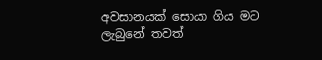අවසානයක් සොයා ගිය මට ලැබුනේ තවත්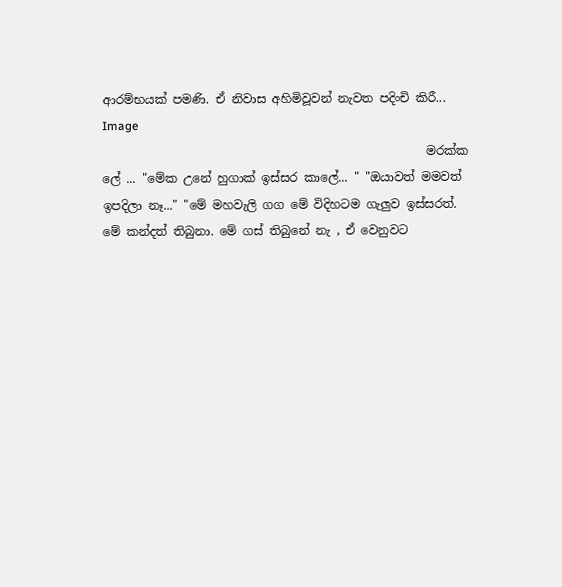ආරම්භයක් පමණි. ඒ නිවාස අහිමිවූවන් නැවත පදිංචි කිරී...
Image
                                                      මරක්ක ලේ ... "මේක උනේ හුගාක් ඉස්සර කාලේ... " "ඔයාවත් මමවත් ඉපදිලා නෑ..." "මේ මහවැලි ගග මේ විදිහටම ගැලුව ඉස්සරත්. මේ කන්දත් තිබුනා. මේ ගස් තිබුනේ නැ , ඒ වෙනුවට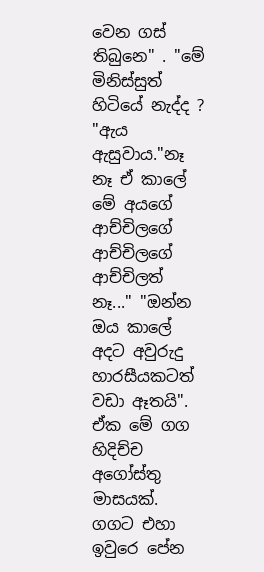වෙන ගස් තිබුනෙ" . "මේ මිනිස්සුත් හිටියේ නැද්ද ? "ඇය ඇසුවාය."නෑ නෑ ඒ කාලේ මේ අයගේ ආච්චිලගේ ආච්චිලගේ ආච්චිලත් නෑ..." "ඔන්න ඔය කාලේ අදට අවුරුදු හාරසීයකටත් වඩා ඈතයි". ඒක මේ ගග හිදිච්ච අගෝස්තු මාසයක්.  ගගට එහා ඉවුරෙ පේන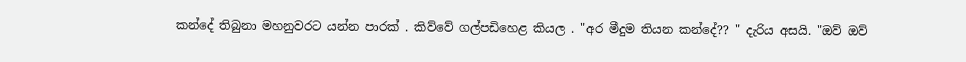කන්දේ තිබුනා මහනුවරට යන්න පාරක් . කිව්වේ ගල්පඩිහෙළ කියල . "අර මීදුම තියන කන්දේ?? " දැරිය අසයි. "ඔව් ඔව්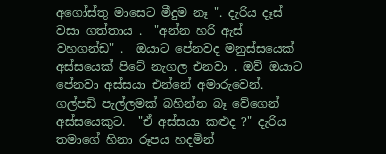අගෝස්තු මාසෙට මීදුම නෑ ". දැරිය දෑස් වසා ගත්තාය .  "අන්න හරි ඇස් වහගන්ඩ" .  ඔයාට පේනවද මනුස්සයෙක් අස්සයෙක් පිටේ නැගල එනවා . ඔව් ඔයාට පේනවා අස්සයා එන්නේ අමාරුවෙන්. ගල්පඩි පැල්ලමක් බහින්න බෑ වේගෙන් අස්සයෙකුට.  "ඒ අස්සයා කළුද ?" දැරිය තමාගේ හිනා රූපය හදමින්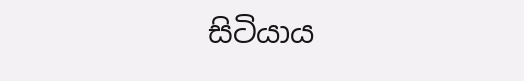සිටියාය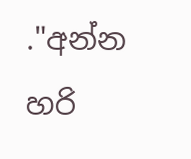."අන්න හරි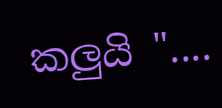කලුයි "....